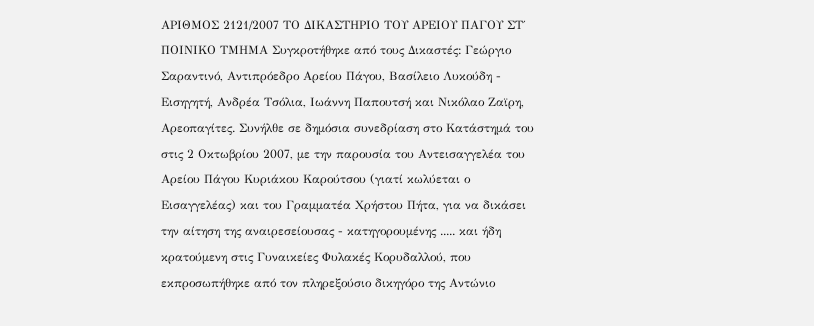ΑΡΙΘΜΟΣ 2121/2007 ΤΟ ΔΙΚΑΣΤΗΡΙΟ ΤΟΥ ΑΡΕΙΟΥ ΠΑΓΟΥ ΣΤ΄ ΠΟΙΝΙΚΟ ΤΜΗΜΑ Συγκροτήθηκε από τους Δικαστές: Γεώργιο Σαραντινό, Αντιπρόεδρο Αρείου Πάγου, Βασίλειο Λυκούδη - Εισηγητή, Ανδρέα Τσόλια, Ιωάννη Παπουτσή και Νικόλαο Ζαϊρη, Αρεοπαγίτες. Συνήλθε σε δημόσια συνεδρίαση στο Κατάστημά του στις 2 Οκτωβρίου 2007, με την παρουσία του Αντεισαγγελέα του Αρείου Πάγου Κυριάκου Καρούτσου (γιατί κωλύεται ο Εισαγγελέας) και του Γραμματέα Χρήστου Πήτα, για να δικάσει την αίτηση της αναιρεσείουσας - κατηγορουμένης ..... και ήδη κρατούμενη στις Γυναικείες Φυλακές Κορυδαλλού, που εκπροσωπήθηκε από τον πληρεξούσιο δικηγόρο της Αντώνιο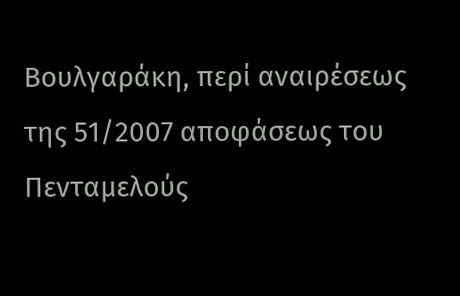Βουλγαράκη, περί αναιρέσεως της 51/2007 αποφάσεως του Πενταμελούς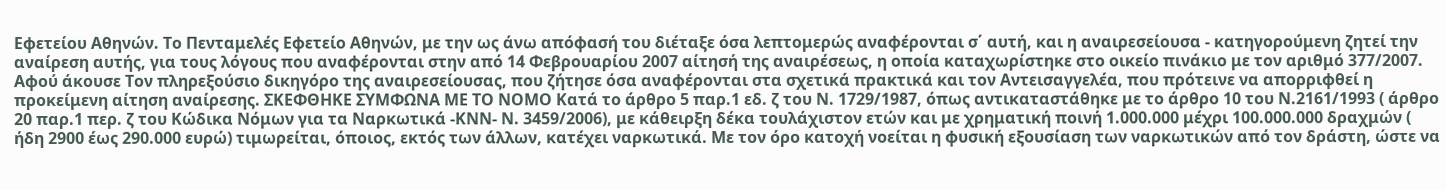Εφετείου Αθηνών. Το Πενταμελές Εφετείο Αθηνών, με την ως άνω απόφασή του διέταξε όσα λεπτομερώς αναφέρονται σ΄ αυτή, και η αναιρεσείουσα - κατηγορούμενη ζητεί την αναίρεση αυτής, για τους λόγους που αναφέρονται στην από 14 Φεβρουαρίου 2007 αίτησή της αναιρέσεως, η οποία καταχωρίστηκε στο οικείο πινάκιο με τον αριθμό 377/2007. Αφού άκουσε Τον πληρεξούσιο δικηγόρο της αναιρεσείουσας, που ζήτησε όσα αναφέρονται στα σχετικά πρακτικά και τον Αντεισαγγελέα, που πρότεινε να απορριφθεί η προκείμενη αίτηση αναίρεσης. ΣΚΕΦΘΗΚΕ ΣΥΜΦΩΝΑ ΜΕ ΤΟ ΝΟΜΟ Κατά το άρθρο 5 παρ.1 εδ. ζ του Ν. 1729/1987, όπως αντικαταστάθηκε με το άρθρο 10 του Ν.2161/1993 ( άρθρο 20 παρ.1 περ. ζ του Κώδικα Νόμων για τα Ναρκωτικά -ΚΝΝ- Ν. 3459/2006), με κάθειρξη δέκα τουλάχιστον ετών και με χρηματική ποινή 1.000.000 μέχρι 100.000.000 δραχμών ( ήδη 2900 έως 290.000 ευρώ) τιμωρείται, όποιος, εκτός των άλλων, κατέχει ναρκωτικά. Με τον όρο κατοχή νοείται η φυσική εξουσίαση των ναρκωτικών από τον δράστη, ώστε να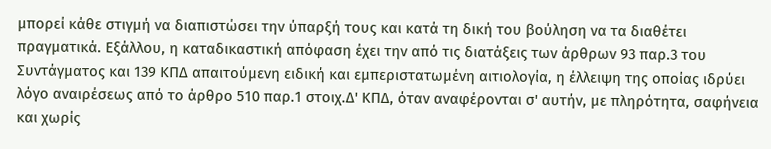μπορεί κάθε στιγμή να διαπιστώσει την ύπαρξή τους και κατά τη δική του βούληση να τα διαθέτει πραγματικά. Εξάλλου, η καταδικαστική απόφαση έχει την από τις διατάξεις των άρθρων 93 παρ.3 του Συντάγματος και 139 ΚΠΔ απαιτούμενη ειδική και εμπεριστατωμένη αιτιολογία, η έλλειψη της οποίας ιδρύει λόγο αναιρέσεως από το άρθρο 510 παρ.1 στοιχ.Δ' ΚΠΔ, όταν αναφέρονται σ' αυτήν, με πληρότητα, σαφήνεια και χωρίς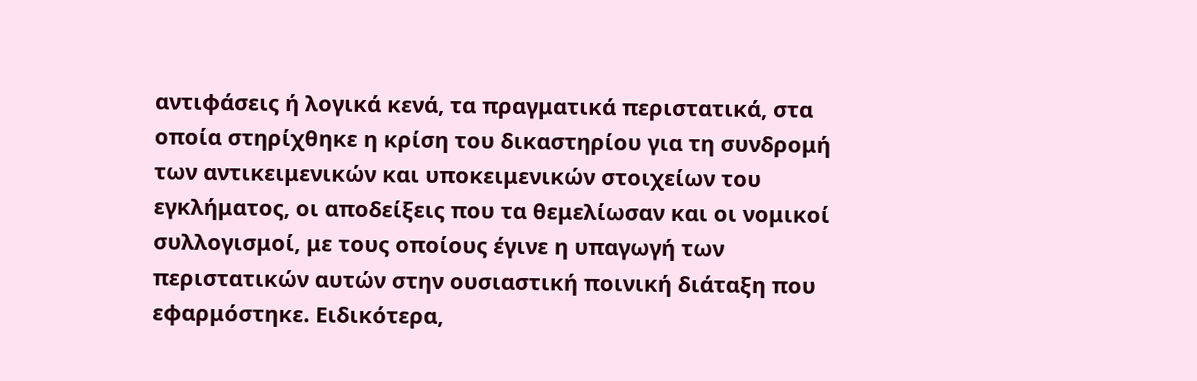αντιφάσεις ή λογικά κενά, τα πραγματικά περιστατικά, στα οποία στηρίχθηκε η κρίση του δικαστηρίου για τη συνδρομή των αντικειμενικών και υποκειμενικών στοιχείων του εγκλήματος, οι αποδείξεις που τα θεμελίωσαν και οι νομικοί συλλογισμοί, με τους οποίους έγινε η υπαγωγή των περιστατικών αυτών στην ουσιαστική ποινική διάταξη που εφαρμόστηκε. Ειδικότερα,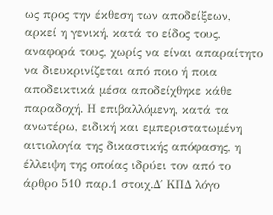ως προς την έκθεση των αποδείξεων, αρκεί η γενική, κατά το είδος τους, αναφορά τους, χωρίς να είναι απαραίτητο να διευκρινίζεται από ποιο ή ποια αποδεικτικά μέσα αποδείχθηκε κάθε παραδοχή. Η επιβαλλόμενη, κατά τα ανωτέρω, ειδική και εμπεριστατωμένη αιτιολογία της δικαστικής απόφασης, η έλλειψη της οποίας ιδρύει τον από το άρθρο 510 παρ.1 στοιχ.Δ΄ ΚΠΔ λόγο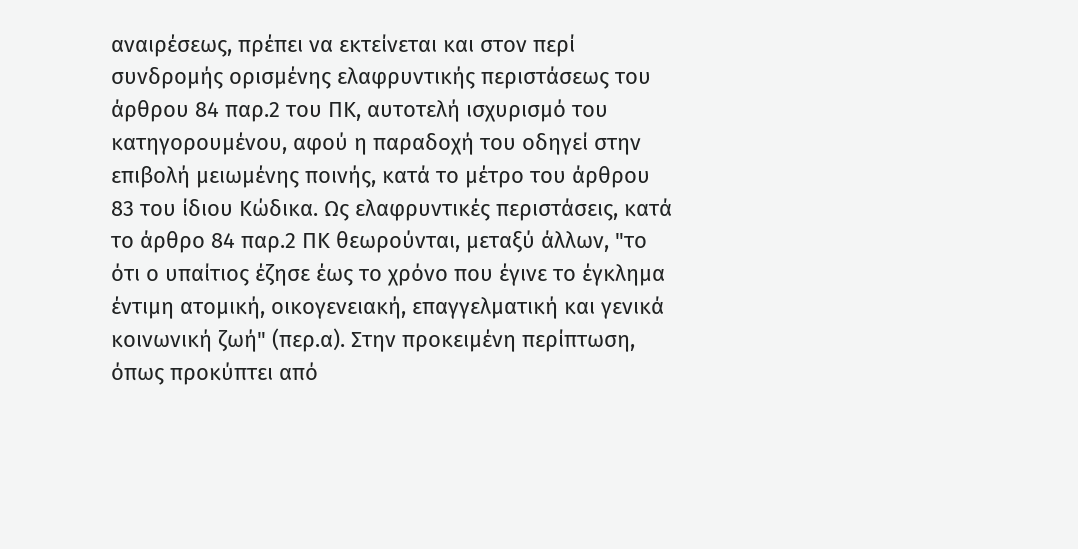αναιρέσεως, πρέπει να εκτείνεται και στον περί συνδρομής ορισμένης ελαφρυντικής περιστάσεως του άρθρου 84 παρ.2 του ΠΚ, αυτοτελή ισχυρισμό του κατηγορουμένου, αφού η παραδοχή του οδηγεί στην επιβολή μειωμένης ποινής, κατά το μέτρο του άρθρου 83 του ίδιου Κώδικα. Ως ελαφρυντικές περιστάσεις, κατά το άρθρο 84 παρ.2 ΠΚ θεωρούνται, μεταξύ άλλων, "το ότι ο υπαίτιος έζησε έως το χρόνο που έγινε το έγκλημα έντιμη ατομική, οικογενειακή, επαγγελματική και γενικά κοινωνική ζωή" (περ.α). Στην προκειμένη περίπτωση, όπως προκύπτει από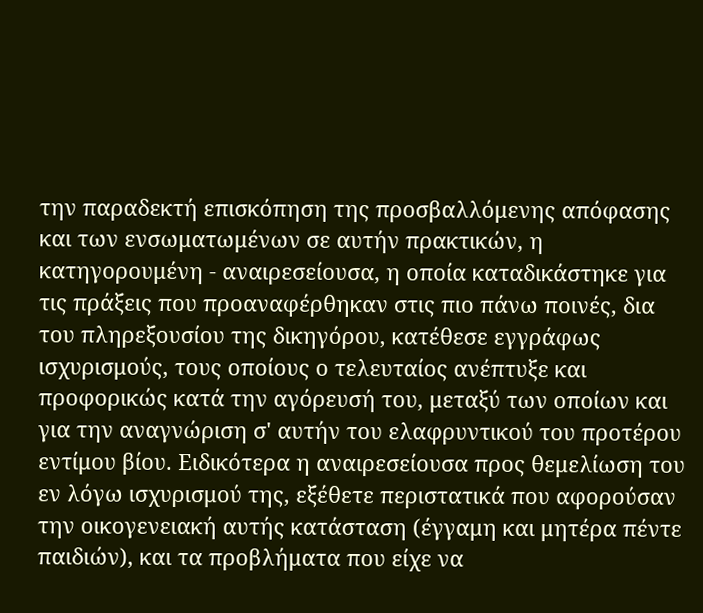την παραδεκτή επισκόπηση της προσβαλλόμενης απόφασης και των ενσωματωμένων σε αυτήν πρακτικών, η κατηγορουμένη - αναιρεσείουσα, η οποία καταδικάστηκε για τις πράξεις που προαναφέρθηκαν στις πιο πάνω ποινές, δια του πληρεξουσίου της δικηγόρου, κατέθεσε εγγράφως ισχυρισμούς, τους οποίους ο τελευταίος ανέπτυξε και προφορικώς κατά την αγόρευσή του, μεταξύ των οποίων και για την αναγνώριση σ' αυτήν του ελαφρυντικού του προτέρου εντίμου βίου. Ειδικότερα η αναιρεσείουσα προς θεμελίωση του εν λόγω ισχυρισμού της, εξέθετε περιστατικά που αφορούσαν την οικογενειακή αυτής κατάσταση (έγγαμη και μητέρα πέντε παιδιών), και τα προβλήματα που είχε να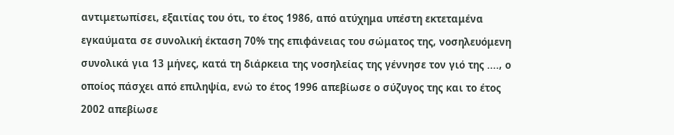αντιμετωπίσει, εξαιτίας του ότι, το έτος 1986, από ατύχημα υπέστη εκτεταμένα εγκαύματα σε συνολική έκταση 70% της επιφάνειας του σώματος της, νοσηλευόμενη συνολικά για 13 μήνες, κατά τη διάρκεια της νοσηλείας της γέννησε τον γιό της ...., ο οποίος πάσχει από επιληψία, ενώ το έτος 1996 απεβίωσε ο σύζυγος της και το έτος 2002 απεβίωσε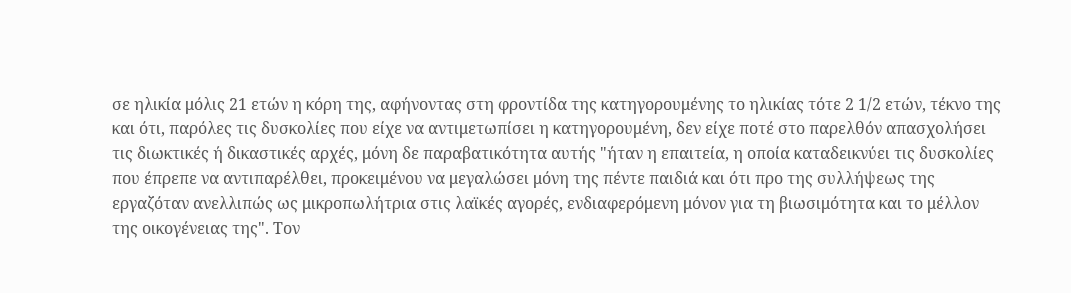σε ηλικία μόλις 21 ετών η κόρη της, αφήνοντας στη φροντίδα της κατηγορουμένης το ηλικίας τότε 2 1/2 ετών, τέκνο της και ότι, παρόλες τις δυσκολίες που είχε να αντιμετωπίσει η κατηγορουμένη, δεν είχε ποτέ στο παρελθόν απασχολήσει τις διωκτικές ή δικαστικές αρχές, μόνη δε παραβατικότητα αυτής "ήταν η επαιτεία, η οποία καταδεικνύει τις δυσκολίες που έπρεπε να αντιπαρέλθει, προκειμένου να μεγαλώσει μόνη της πέντε παιδιά και ότι προ της συλλήψεως της εργαζόταν ανελλιπώς ως μικροπωλήτρια στις λαϊκές αγορές, ενδιαφερόμενη μόνον για τη βιωσιμότητα και το μέλλον της οικογένειας της". Τον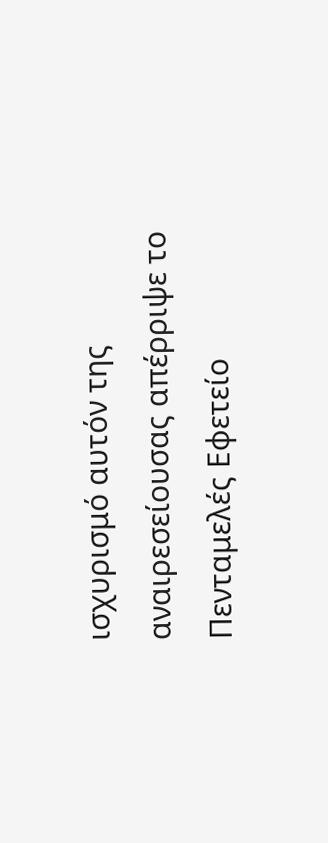ισχυρισμό αυτόν της αναιρεσείουσας απέρριψε το Πενταμελές Εφετείο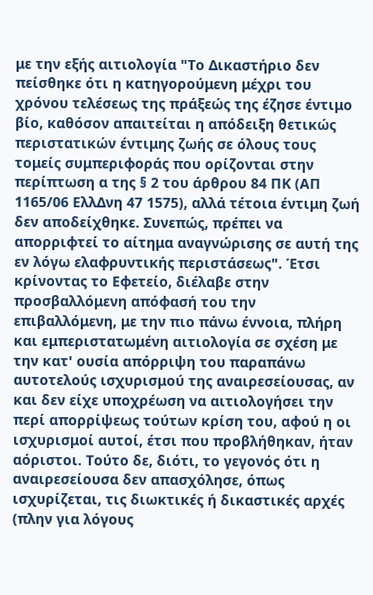με την εξής αιτιολογία "Το Δικαστήριο δεν πείσθηκε ότι η κατηγορούμενη μέχρι του χρόνου τελέσεως της πράξεώς της έζησε έντιμο βίο, καθόσον απαιτείται η απόδειξη θετικώς περιστατικών έντιμης ζωής σε όλους τους τομείς συμπεριφοράς που ορίζονται στην περίπτωση α της § 2 του άρθρου 84 ΠΚ (ΑΠ 1165/06 ΕλλΔνη 47 1575), αλλά τέτοια έντιμη ζωή δεν αποδείχθηκε. Συνεπώς, πρέπει να απορριφτεί το αίτημα αναγνώρισης σε αυτή της εν λόγω ελαφρυντικής περιστάσεως". Έτσι κρίνοντας το Εφετείο, διέλαβε στην προσβαλλόμενη απόφασή του την επιβαλλόμενη, με την πιο πάνω έννοια, πλήρη και εμπεριστατωμένη αιτιολογία σε σχέση με την κατ' ουσία απόρριψη του παραπάνω αυτοτελούς ισχυρισμού της αναιρεσείουσας, αν και δεν είχε υποχρέωση να αιτιολογήσει την περί απορρίψεως τούτων κρίση του, αφού η οι ισχυρισμοί αυτοί, έτσι που προβλήθηκαν, ήταν αόριστοι. Τούτο δε, διότι, το γεγονός ότι η αναιρεσείουσα δεν απασχόλησε, όπως ισχυρίζεται, τις διωκτικές ή δικαστικές αρχές (πλην για λόγους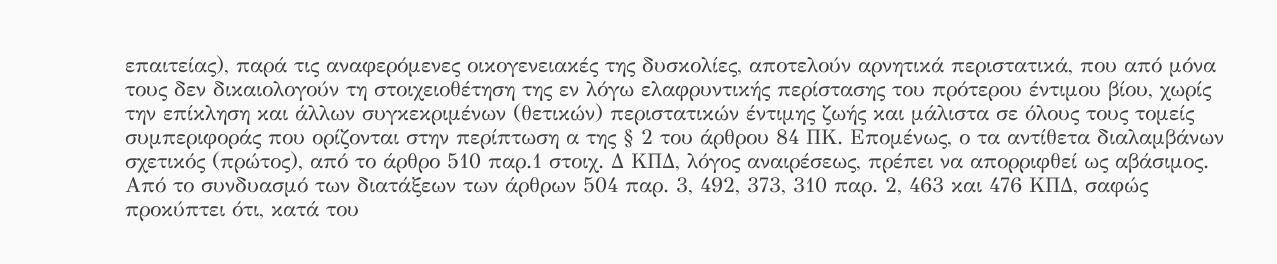επαιτείας), παρά τις αναφερόμενες οικογενειακές της δυσκολίες, αποτελούν αρνητικά περιστατικά, που από μόνα τους δεν δικαιολογούν τη στοιχειοθέτηση της εν λόγω ελαφρυντικής περίστασης του πρότερου έντιμου βίου, χωρίς την επίκληση και άλλων συγκεκριμένων (θετικών) περιστατικών έντιμης ζωής και μάλιστα σε όλους τους τομείς συμπεριφοράς που ορίζονται στην περίπτωση α της § 2 του άρθρου 84 ΠΚ. Επομένως, ο τα αντίθετα διαλαμβάνων σχετικός (πρώτος), από το άρθρο 510 παρ.1 στοιχ. Δ ΚΠΔ, λόγος αναιρέσεως, πρέπει να απορριφθεί ως αβάσιμος. Από το συνδυασμό των διατάξεων των άρθρων 504 παρ. 3, 492, 373, 310 παρ. 2, 463 και 476 ΚΠΔ, σαφώς προκύπτει ότι, κατά του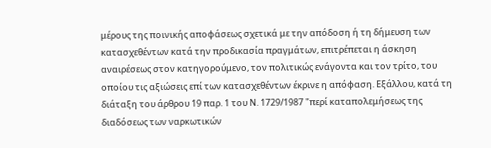μέρους της ποινικής αποφάσεως σχετικά με την απόδοση ή τη δήμευση των κατασχεθέντων κατά την προδικασία πραγμάτων, επιτρέπεται η άσκηση αναιρέσεως στον κατηγορούμενο, τον πολιτικώς ενάγοντα και τον τρίτο, του οποίου τις αξιώσεις επί των κατασχεθέντων έκρινε η απόφαση. Εξάλλου, κατά τη διάταξη του άρθρου 19 παρ. 1 του Ν. 1729/1987 "περί καταπολεμήσεως της διαδόσεως των ναρκωτικών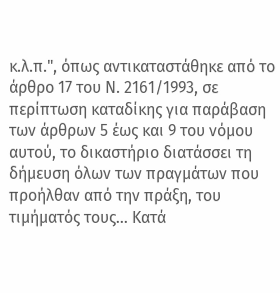κ.λ.π.", όπως αντικαταστάθηκε από το άρθρο 17 του Ν. 2161/1993, σε περίπτωση καταδίκης για παράβαση των άρθρων 5 έως και 9 του νόμου αυτού, το δικαστήριο διατάσσει τη δήμευση όλων των πραγμάτων που προήλθαν από την πράξη, του τιμήματός τους... Κατά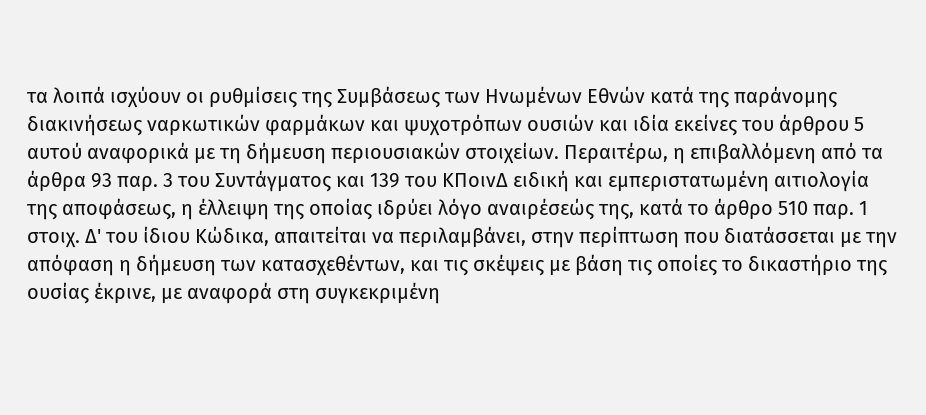τα λοιπά ισχύουν οι ρυθμίσεις της Συμβάσεως των Ηνωμένων Εθνών κατά της παράνομης διακινήσεως ναρκωτικών φαρμάκων και ψυχοτρόπων ουσιών και ιδία εκείνες του άρθρου 5 αυτού αναφορικά με τη δήμευση περιουσιακών στοιχείων. Περαιτέρω, η επιβαλλόμενη από τα άρθρα 93 παρ. 3 του Συντάγματος και 139 του ΚΠοινΔ ειδική και εμπεριστατωμένη αιτιολογία της αποφάσεως, η έλλειψη της οποίας ιδρύει λόγο αναιρέσεώς της, κατά το άρθρο 510 παρ. 1 στοιχ. Δ' του ίδιου Κώδικα, απαιτείται να περιλαμβάνει, στην περίπτωση που διατάσσεται με την απόφαση η δήμευση των κατασχεθέντων, και τις σκέψεις με βάση τις οποίες το δικαστήριο της ουσίας έκρινε, με αναφορά στη συγκεκριμένη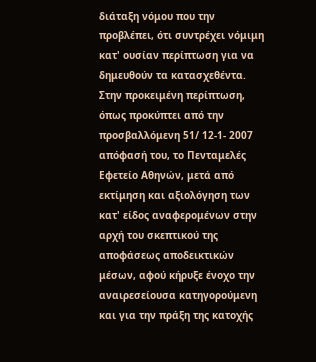διάταξη νόμου που την προβλέπει, ότι συντρέχει νόμιμη κατ' ουσίαν περίπτωση για να δημευθούν τα κατασχεθέντα. Στην προκειμένη περίπτωση, όπως προκύπτει από την προσβαλλόμενη 51/ 12-1- 2007 απόφασή του, το Πενταμελές Εφετείο Αθηνών, μετά από εκτίμηση και αξιολόγηση των κατ' είδος αναφερομένων στην αρχή του σκεπτικού της αποφάσεως αποδεικτικών μέσων, αφού κήρυξε ένοχο την αναιρεσείουσα κατηγορούμενη και για την πράξη της κατοχής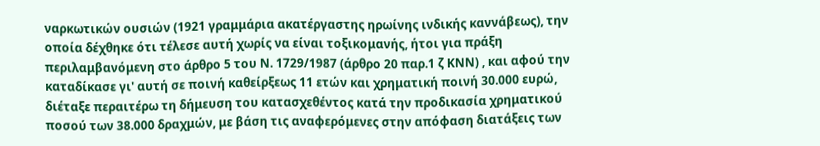ναρκωτικών ουσιών (1921 γραμμάρια ακατέργαστης ηρωίνης ινδικής καννάβεως), την οποία δέχθηκε ότι τέλεσε αυτή χωρίς να είναι τοξικομανής, ήτοι για πράξη περιλαμβανόμενη στο άρθρο 5 του Ν. 1729/1987 (άρθρο 20 παρ.1 ζ ΚΝΝ) , και αφού την καταδίκασε γι' αυτή σε ποινή καθείρξεως 11 ετών και χρηματική ποινή 30.000 ευρώ, διέταξε περαιτέρω τη δήμευση του κατασχεθέντος κατά την προδικασία χρηματικού ποσού των 38.000 δραχμών, με βάση τις αναφερόμενες στην απόφαση διατάξεις των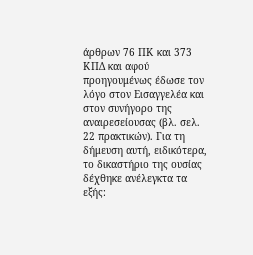άρθρων 76 ΠΚ και 373 ΚΠΔ και αφού προηγουμένως έδωσε τον λόγο στον Εισαγγελέα και στον συνήγορο της αναιρεσείουσας (βλ. σελ. 22 πρακτικών). Για τη δήμευση αυτή, ειδικότερα, το δικαστήριο της ουσίας δέχθηκε ανέλεγκτα τα εξής: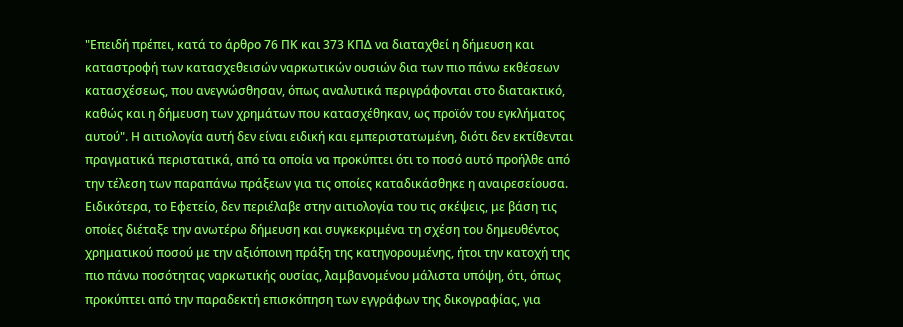"Επειδή πρέπει, κατά το άρθρο 76 ΠΚ και 373 ΚΠΔ να διαταχθεί η δήμευση και καταστροφή των κατασχεθεισών ναρκωτικών ουσιών δια των πιο πάνω εκθέσεων κατασχέσεως, που ανεγνώσθησαν, όπως αναλυτικά περιγράφονται στο διατακτικό, καθώς και η δήμευση των χρημάτων που κατασχέθηκαν, ως προϊόν του εγκλήματος αυτού". Η αιτιολογία αυτή δεν είναι ειδική και εμπεριστατωμένη, διότι δεν εκτίθενται πραγματικά περιστατικά, από τα οποία να προκύπτει ότι το ποσό αυτό προήλθε από την τέλεση των παραπάνω πράξεων για τις οποίες καταδικάσθηκε η αναιρεσείουσα. Ειδικότερα, το Εφετείο, δεν περιέλαβε στην αιτιολογία του τις σκέψεις, με βάση τις οποίες διέταξε την ανωτέρω δήμευση και συγκεκριμένα τη σχέση του δημευθέντος χρηματικού ποσού με την αξιόποινη πράξη της κατηγορουμένης, ήτοι την κατοχή της πιο πάνω ποσότητας ναρκωτικής ουσίας, λαμβανομένου μάλιστα υπόψη, ότι, όπως προκύπτει από την παραδεκτή επισκόπηση των εγγράφων της δικογραφίας, για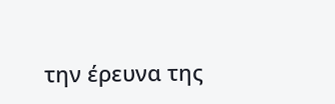την έρευνα της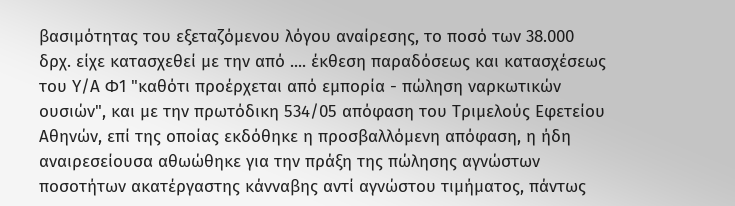βασιμότητας του εξεταζόμενου λόγου αναίρεσης, το ποσό των 38.000 δρχ. είχε κατασχεθεί με την από .... έκθεση παραδόσεως και κατασχέσεως του Υ/Α Φ1 "καθότι προέρχεται από εμπορία - πώληση ναρκωτικών ουσιών", και με την πρωτόδικη 534/05 απόφαση του Τριμελούς Εφετείου Αθηνών, επί της οποίας εκδόθηκε η προσβαλλόμενη απόφαση, η ήδη αναιρεσείουσα αθωώθηκε για την πράξη της πώλησης αγνώστων ποσοτήτων ακατέργαστης κάνναβης αντί αγνώστου τιμήματος, πάντως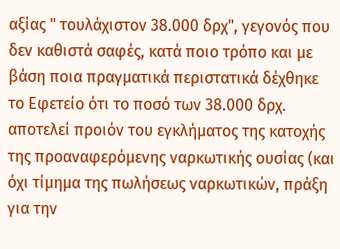αξίας " τουλάχιστον 38.000 δρχ", γεγονός που δεν καθιστά σαφές, κατά ποιο τρόπο και με βάση ποια πραγματικά περιστατικά δέχθηκε το Εφετείο ότι το ποσό των 38.000 δρχ. αποτελεί προιόν του εγκλήματος της κατοχής της προαναφερόμενης ναρκωτικής ουσίας (και όχι τίμημα της πωλήσεως ναρκωτικών, πράξη για την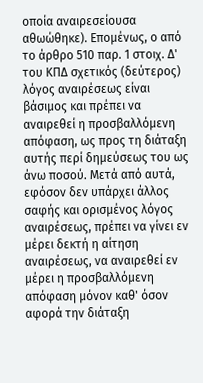οποία αναιρεσείουσα αθωώθηκε). Επομένως, ο από το άρθρο 510 παρ. 1 στοιχ. Δ' του ΚΠΔ σχετικός (δεύτερος) λόγος αναιρέσεως είναι βάσιμος και πρέπει να αναιρεθεί η προσβαλλόμενη απόφαση, ως προς τη διάταξη αυτής περί δημεύσεως του ως άνω ποσού. Μετά από αυτά, εφόσον δεν υπάρχει άλλος σαφής και ορισμένος λόγος αναιρέσεως, πρέπει να γίνει εν μέρει δεκτή η αίτηση αναιρέσεως, να αναιρεθεί εν μέρει η προσβαλλόμενη απόφαση μόνον καθ' όσον αφορά την διάταξη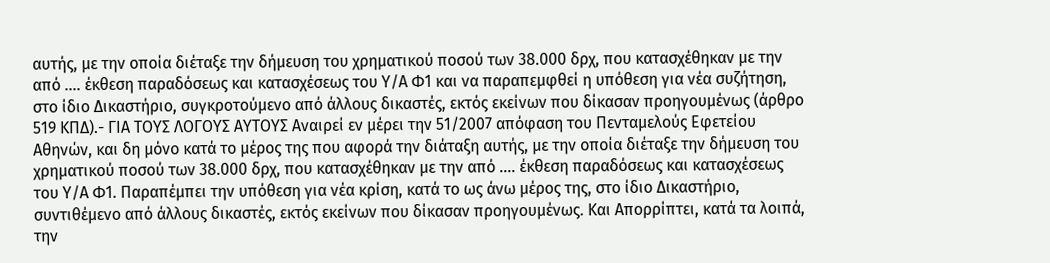αυτής, με την οποία διέταξε την δήμευση του χρηματικού ποσού των 38.000 δρχ, που κατασχέθηκαν με την από .... έκθεση παραδόσεως και κατασχέσεως του Υ/Α Φ1 και να παραπεμφθεί η υπόθεση για νέα συζήτηση, στο ίδιο Δικαστήριο, συγκροτούμενο από άλλους δικαστές, εκτός εκείνων που δίκασαν προηγουμένως (άρθρο 519 ΚΠΔ).- ΓΙΑ ΤΟΥΣ ΛΟΓΟΥΣ ΑΥΤΟΥΣ Αναιρεί εν μέρει την 51/2007 απόφαση του Πενταμελούς Εφετείου Αθηνών, και δη μόνο κατά το μέρος της που αφορά την διάταξη αυτής, με την οποία διέταξε την δήμευση του χρηματικού ποσού των 38.000 δρχ, που κατασχέθηκαν με την από .... έκθεση παραδόσεως και κατασχέσεως του Υ/Α Φ1. Παραπέμπει την υπόθεση για νέα κρίση, κατά το ως άνω μέρος της, στο ίδιο Δικαστήριο, συντιθέμενο από άλλους δικαστές, εκτός εκείνων που δίκασαν προηγουμένως. Και Απορρίπτει, κατά τα λοιπά, την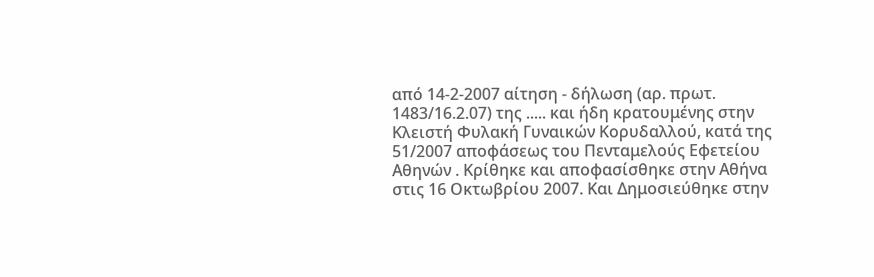από 14-2-2007 αίτηση - δήλωση (αρ. πρωτ. 1483/16.2.07) της ..... και ήδη κρατουμένης στην Κλειστή Φυλακή Γυναικών Κορυδαλλού, κατά της 51/2007 αποφάσεως του Πενταμελούς Εφετείου Αθηνών . Κρίθηκε και αποφασίσθηκε στην Αθήνα στις 16 Οκτωβρίου 2007. Και Δημοσιεύθηκε στην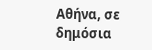Αθήνα, σε δημόσια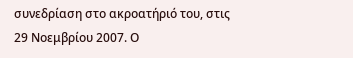συνεδρίαση στο ακροατήριό του, στις 29 Νοεμβρίου 2007. Ο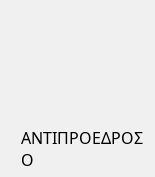ΑΝΤΙΠΡΟΕΔΡΟΣ Ο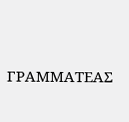ΓΡΑΜΜΑΤΕΑΣ